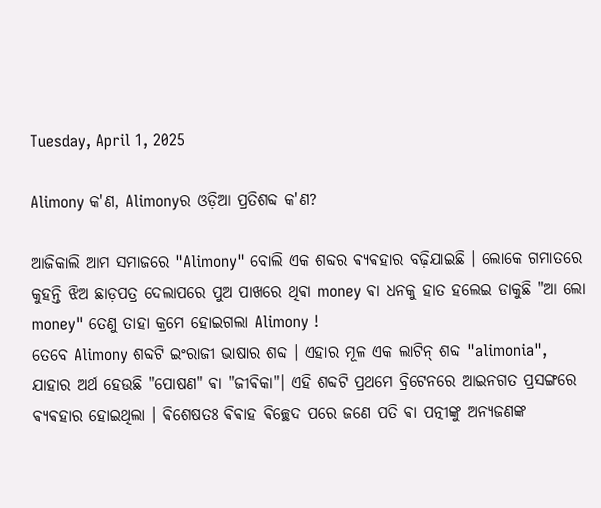Tuesday, April 1, 2025

Alimony କ'ଣ, Alimonyର ଓଡ଼ିଆ ପ୍ରତିଶବ୍ଦ କ'ଣ?

ଆଜିକାଲି ଆମ ସମାଜରେ "Alimony" ବୋଲି ଏକ ଶବ୍ଦର ଵ୍ୟଵହାର ବଢ଼ିଯାଇଛି । ଲୋକେ ଗମାତରେ କୁହନ୍ତି ଝିଅ ଛାଡ଼ପତ୍ର ଦେଲାପରେ ପୁଅ ପାଖରେ ଥିଵା money ଵା ଧନକୁ ହାତ ହଲେଇ ଡାକୁଛି "ଆ ଲୋ money" ତେଣୁ ତାହା କ୍ରମେ ହୋଇଗଲା Alimony !
ତେବେ Alimony ଶବ୍ଦଟି ଇଂରାଜୀ ଭାଷାର ଶବ୍ଦ । ଏହାର ମୂଳ ଏକ ଲାଟିନ୍ ଶବ୍ଦ "alimonia", ଯାହାର ଅର୍ଥ ହେଉଛି "ପୋଷଣ" ଵା "ଜୀଵିକା"। ଏହି ଶବ୍ଦଟି ପ୍ରଥମେ ବ୍ରିଟେନରେ ଆଇନଗତ ପ୍ରସଙ୍ଗରେ ଵ୍ୟଵହାର ହୋଇଥିଲା । ଵିଶେଷତଃ ଵିଵାହ ଵିଚ୍ଛେଦ ପରେ ଜଣେ ପତି ଵା ପତ୍ନୀଙ୍କୁ ଅନ୍ୟଜଣଙ୍କ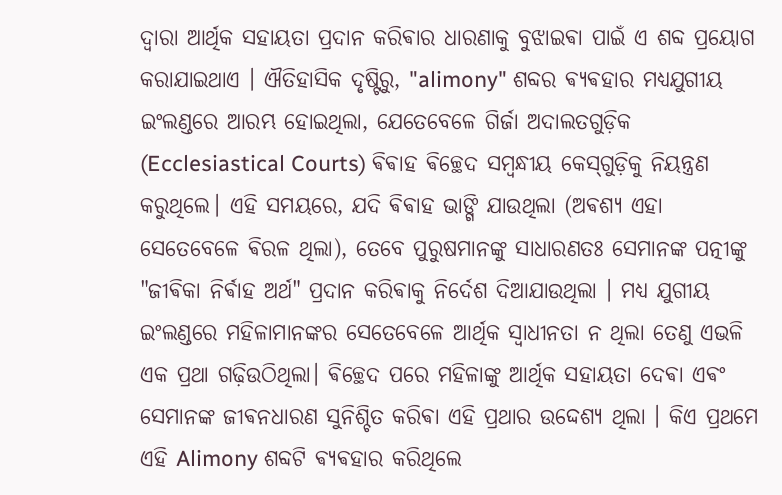ଦ୍ୱାରା ଆର୍ଥିକ ସହାୟତା ପ୍ରଦାନ କରିଵାର ଧାରଣାକୁ ବୁଝାଇଵା ପାଇଁ ଏ ଶବ୍ଦ ପ୍ରୟୋଗ କରାଯାଇଥାଏ । ଐତିହାସିକ ଦୃଷ୍ଟିରୁ, "alimony" ଶବ୍ଦର ଵ୍ୟଵହାର ମଧ୍ୟଯୁଗୀୟ ଇଂଲଣ୍ଡରେ ଆରମ୍ଭ ହୋଇଥିଲା, ଯେତେବେଳେ ଗିର୍ଜା ଅଦାଲତଗୁଡ଼ିକ (Ecclesiastical Courts) ଵିଵାହ ଵିଚ୍ଛେଦ ସମ୍ବନ୍ଧୀୟ କେସ୍‌ଗୁଡ଼ିକୁ ନିୟନ୍ତ୍ରଣ କରୁଥିଲେ। ଏହି ସମୟରେ, ଯଦି ଵିଵାହ ଭାଙ୍ଗି ଯାଉଥିଲା (ଅଵଶ୍ୟ ଏହା ସେତେବେଳେ ଵିରଳ ଥିଲା), ତେବେ ପୁରୁଷମାନଙ୍କୁ ସାଧାରଣତଃ ସେମାନଙ୍କ ପତ୍ନୀଙ୍କୁ "ଜୀଵିକା ନିର୍ଵାହ ଅର୍ଥ" ପ୍ରଦାନ କରିଵାକୁ ନିର୍ଦେଶ ଦିଆଯାଉଥିଲା ।‌ ମଧ୍ୟ ଯୁଗୀୟ ଇଂଲଣ୍ଡରେ ମହିଳାମାନଙ୍କର ସେତେବେଳେ ଆର୍ଥିକ ସ୍ୱାଧୀନତା ନ ଥିଲା ତେଣୁ ଏଭଳି ଏକ ପ୍ରଥା ଗଢ଼ିଉଠିଥିଲା। ଵିଚ୍ଛେଦ ପରେ ମହିଳାଙ୍କୁ ଆର୍ଥିକ ସହାୟତା ଦେଵା ଏଵଂ ସେମାନଙ୍କ ଜୀଵନଧାରଣ ସୁନିଶ୍ଚିତ କରିଵା ଏହି ପ୍ରଥାର ଉଦ୍ଦେଶ୍ୟ ଥିଲା । କିଏ ପ୍ରଥମେ ଏହି Alimony ଶବ୍ଦଟି ଵ୍ୟଵହାର କରିଥିଲେ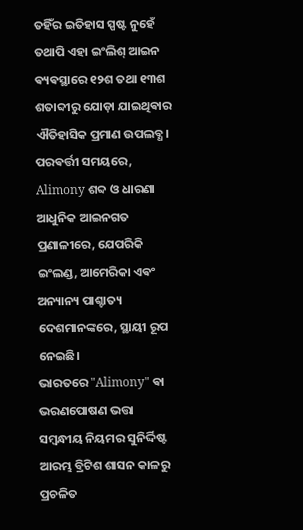ତହିଁର ଇତିହାସ ସ୍ପଷ୍ଟ ନୁହେଁ ତଥାପି ଏହା ଇଂଲିଶ୍ ଆଇନ ଵ୍ୟଵସ୍ଥାରେ ୧୨ଶ ତଥା ୧୩ଶ ଶତାବ୍ଦୀରୁ ଯୋଡ଼ା ଯାଇଥିଵାର ଐତିହାସିକ ପ୍ରମାଣ ଉପଲବ୍ଧ। ପରଵର୍ତ୍ତୀ ସମୟରେ, Alimony ଶବ୍ଦ ଓ ଧାରଣା ଆଧୁନିକ ଆଇନଗତ ପ୍ରଣାଳୀରେ, ଯେପରିକି ଇଂଲଣ୍ଡ, ଆମେରିକା ଏଵଂ ଅନ୍ୟାନ୍ୟ ପାଶ୍ଚାତ୍ୟ ଦେଶମାନଙ୍କରେ, ସ୍ଥାୟୀ ରୂପ ନେଇଛି।
ଭାରତରେ "Alimony" ଵା ଭରଣପୋଷଣ ଭତ୍ତା ସମ୍ବନ୍ଧୀୟ ନିୟମର ସୁନିର୍ଦ୍ଦିଷ୍ଟ ଆରମ୍ଭ ବ୍ରିଟିଶ ଶାସନ କାଳରୁ ପ୍ରଚଳିତ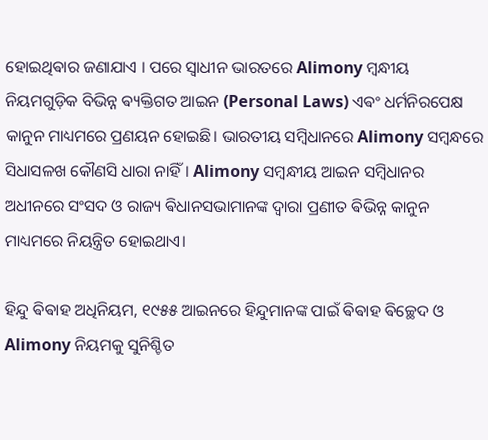ହୋଇଥିଵାର ଜଣାଯାଏ । ପରେ ସ୍ଵାଧୀନ ଭାରତରେ Alimony ମ୍ବନ୍ଧୀୟ ନିୟମଗୁଡ଼ିକ ବିଭିନ୍ନ ଵ୍ୟକ୍ତିଗତ ଆଇନ (Personal Laws) ଏଵଂ ଧର୍ମନିରପେକ୍ଷ କାନୁନ ମାଧ୍ୟମରେ ପ୍ରଣୟନ ହୋଇଛି। ଭାରତୀୟ ସମ୍ବିଧାନରେ Alimony ସମ୍ବନ୍ଧରେ ସିଧାସଳଖ କୌଣସି ଧାରା ନାହିଁ। Alimony ସମ୍ବନ୍ଧୀୟ ଆଇନ ସମ୍ବିଧାନର ଅଧୀନରେ ସଂସଦ ଓ ରାଜ୍ୟ ଵିଧାନସଭାମାନଙ୍କ ଦ୍ୱାରା ପ୍ରଣୀତ ଵିଭିନ୍ନ କାନୁନ ମାଧ୍ୟମରେ ନିୟନ୍ତ୍ରିତ ହୋଇଥାଏ।

ହିନ୍ଦୁ ଵିଵାହ ଅଧିନିୟମ, ୧୯୫୫ ଆଇନରେ ହିନ୍ଦୁମାନଙ୍କ ପାଇଁ ଵିଵାହ ଵିଚ୍ଛେଦ ଓ Alimony ନିୟମକୁ ସୁନିଶ୍ଚିତ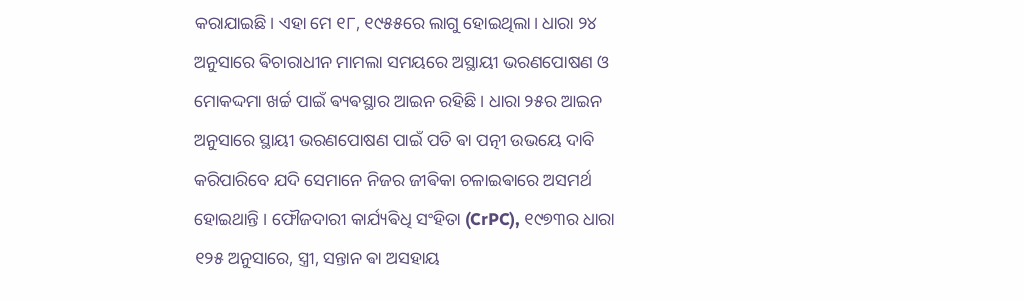କରାଯାଇଛି। ଏହା ମେ ୧୮, ୧୯୫୫ରେ ଲାଗୁ ହୋଇଥିଲା। ଧାରା ୨୪ ଅନୁସାରେ ଵିଚାରାଧୀନ ମାମଲା ସମୟରେ ଅସ୍ଥାୟୀ ଭରଣପୋଷଣ ଓ ମୋକଦ୍ଦମା ଖର୍ଚ୍ଚ ପାଇଁ ଵ୍ୟଵସ୍ଥାର ଆଇନ ରହିଛି । ଧାରା ୨୫ର ଆଇନ ଅନୁସାରେ ସ୍ଥାୟୀ ଭରଣପୋଷଣ ପାଇଁ ପତି ଵା ପତ୍ନୀ ଉଭୟେ ଦାବି କରିପାରିବେ ଯଦି ସେମାନେ ନିଜର ଜୀଵିକା ଚଳାଇଵାରେ ଅସମର୍ଥ ହୋଇଥାନ୍ତି । ଫୌଜଦାରୀ କାର୍ଯ୍ୟଵିଧି ସଂହିତା (CrPC), ୧୯୭୩ର ଧାରା ୧୨୫ ଅନୁସାରେ, ସ୍ତ୍ରୀ, ସନ୍ତାନ ଵା ଅସହାୟ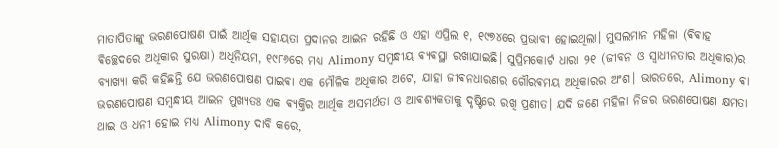ମାତାପିତାଙ୍କୁ ଭରଣପୋଷଣ ପାଇଁ ଆର୍ଥିକ ସହାୟତା ପ୍ରଦାନର ଆଇନ ରହିଛି ଓ ଏହା ଏପ୍ରିଲ ୧, ୧୯୭୪ରେ ପ୍ରଭାବୀ ହୋଇଥିଲା। ମୁସଲମାନ ମହିଳା (ଵିଵାହ ଵିଚ୍ଛେଦରେ ଅଧିକାର ସୁରକ୍ଷା) ଅଧିନିୟମ, ୧୯୮୬ରେ ମଧ୍ୟ Alimony ସମ୍ବନ୍ଧୀୟ ଵ୍ୟଵସ୍ଥା ରଖାଯାଇଛି। ସୁପ୍ରିମକୋର୍ଟ ଧାରା ୨୧ (ଜୀବନ ଓ ସ୍ୱାଧୀନତାର ଅଧିକାର)ର ବ୍ୟାଖ୍ୟା କରି କହିଛନ୍ତି ଯେ ଭରଣପୋଷଣ ପାଇଵା ଏକ ମୌଳିକ ଅଧିକାର ଅଟେ, ଯାହା ଜୀଵନଧାରଣର ଗୌରଵମୟ ଅଧିକାରର ଅଂଶ। ଭାରତରେ, Alimony ଵା ଭରଣପୋଷଣ ସମ୍ବନ୍ଧୀୟ ଆଇନ ମୁଖ୍ୟତଃ ଏକ ଵ୍ୟକ୍ତିର ଆର୍ଥିକ ଅସମର୍ଥତା ଓ ଆଵଶ୍ୟକତାକୁ ଦୃଷ୍ଟିରେ ରଖି ପ୍ରଣୀତ। ଯଦି ଜଣେ ମହିଳା ନିଜର ଭରଣପୋଷଣ କ୍ଷମତା ଥାଇ ଓ ଧନୀ ହୋଇ ମଧ୍ୟ Alimony ଦାବି କରେ,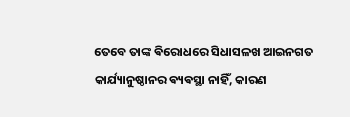ତେବେ ତାଙ୍କ ଵିରୋଧରେ ସିଧାସଳଖ ଆଇନଗତ କାର୍ଯ୍ୟାନୁଷ୍ଠାନର ଵ୍ୟଵସ୍ଥା ନାହିଁ, କାରଣ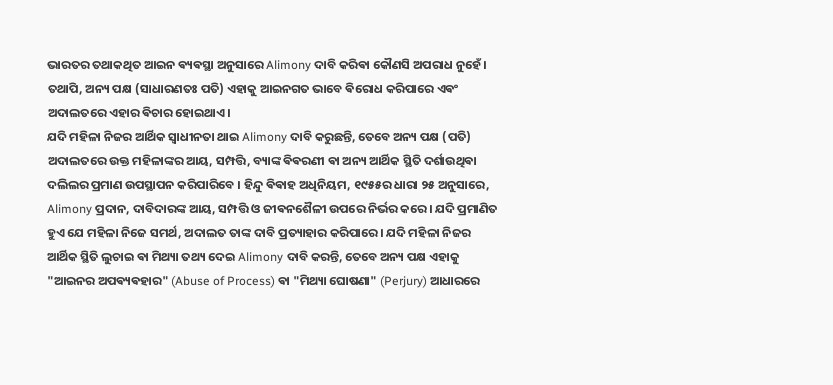ଭାରତର ତଥାକଥିତ ଆଇନ ଵ୍ୟଵସ୍ଥା ଅନୁସାରେ Alimony ଦାବି କରିଵା କୌଣସି ଅପରାଧ ନୁହେଁ। ତଥାପି, ଅନ୍ୟ ପକ୍ଷ (ସାଧାରଣତଃ ପତି) ଏହାକୁ ଆଇନଗତ ଭାବେ ଵିରୋଧ କରିପାରେ ଏଵଂ ଅଦାଲତରେ ଏହାର ଵିଚାର ହୋଇଥାଏ।
ଯଦି ମହିଳା ନିଜର ଆର୍ଥିକ ସ୍ୱାଧୀନତା ଥାଇ Alimony ଦାବି କରୁଛନ୍ତି, ତେବେ ଅନ୍ୟ ପକ୍ଷ (ପତି) ଅଦାଲତରେ ଉକ୍ତ ମହିଳାଙ୍କର ଆୟ, ସମ୍ପତ୍ତି, ବ୍ୟାଙ୍କ ଵିଵରଣୀ ଵା ଅନ୍ୟ ଆର୍ଥିକ ସ୍ଥିତି ଦର୍ଶାଉଥିଵା ଦଲିଲର ପ୍ରମାଣ ଉପସ୍ଥାପନ କରିପାରିବେ । ହିନ୍ଦୁ ଵିଵାହ ଅଧିନିୟମ, ୧୯୫୫ର ଧାରା ୨୫ ଅନୁସାରେ, Alimony ପ୍ରଦାନ, ଦାବିଦାରଙ୍କ ଆୟ, ସମ୍ପତ୍ତି ଓ ଜୀଵନଶୈଳୀ ଉପରେ ନିର୍ଭର କରେ। ଯଦି ପ୍ରମାଣିତ ହୁଏ ଯେ ମହିଳା ନିଜେ ସମର୍ଥ, ଅଦାଲତ ତାଙ୍କ ଦାବି ପ୍ରତ୍ୟାହାର କରିପାରେ। ଯଦି ମହିଳା ନିଜର ଆର୍ଥିକ ସ୍ଥିତି ଲୁଚାଇ ଵା ମିଥ୍ୟା ତଥ୍ୟ ଦେଇ Alimony ଦାବି କରନ୍ତି, ତେବେ ଅନ୍ୟ ପକ୍ଷ ଏହାକୁ "ଆଇନର ଅପଵ୍ୟଵହାର" (Abuse of Process) ଵା "ମିଥ୍ୟା ଘୋଷଣା" (Perjury) ଆଧାରରେ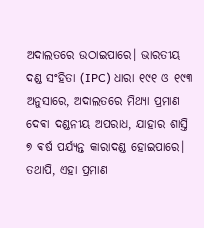ଅଦାଲତରେ ଉଠାଇପାରେ। ଭାରତୀୟ ଦଣ୍ଡ ସଂହିତା (IPC) ଧାରା ୧୯୧ ଓ ୧୯୩ ଅନୁସାରେ, ଅଦାଲତରେ ମିଥ୍ୟା ପ୍ରମାଣ ଦେଵା ଦଣ୍ଡନୀୟ ଅପରାଧ, ଯାହାର ଶାସ୍ତି ୭ ଵର୍ଷ ପର୍ଯ୍ୟନ୍ତ କାରାଦଣ୍ଡ ହୋଇପାରେ। ତଥାପି, ଏହା ପ୍ରମାଣ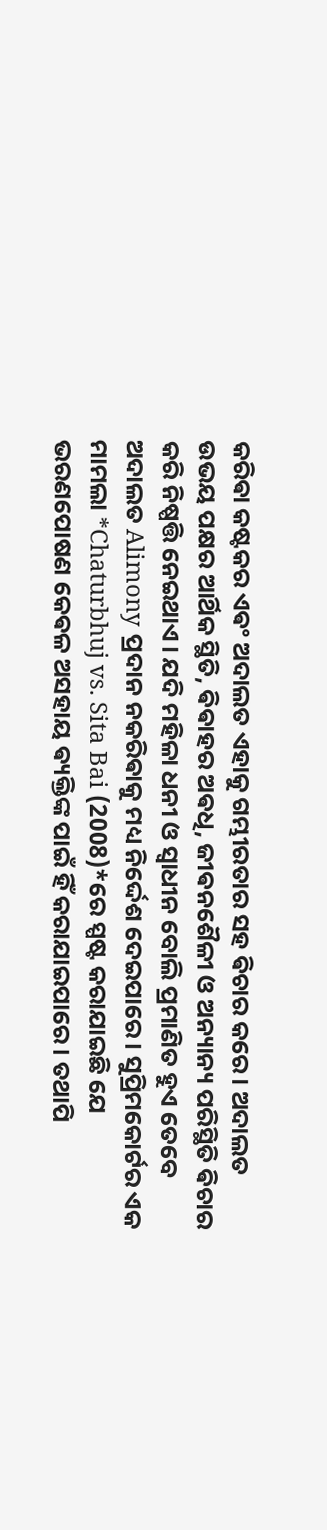କରିଵା କଷ୍ଟକର ଏଵଂ ଅଦାଲତ ଏହାକୁ ଗମ୍ଭୀରତାର ସହ ଵିଚାର କରେ। ଅଦାଲତ ଉଭୟ ପକ୍ଷର ଆର୍ଥିକ ସ୍ଥିତି, ଵିଵାହର ଅଵଧି, ଜୀଵନଶୈଳୀ ଓ ଅନ୍ୟାନ୍ୟ ପରିସ୍ଥିତି ଵିଚାର କରି ନିଷ୍ପତ୍ତି ନେଇଥାଏ। ଯଦି ମହିଳା ଧନୀ ଓ ସ୍ୱାଧୀନ ବୋଲି ପ୍ରମାଣିତ ହୁଏ ତେବେ ଅଦାଲତ Alimony ପ୍ରଦାନ ନକରିଵାକୁ ମଧ୍ୟ ନିର୍ଦ୍ଦେଶ ଦେଇପାରେ। ସୁପ୍ରିମକୋର୍ଟର ଏକ ମାମଲା *Chaturbhuj vs. Sita Bai (2008)*ରେ ସ୍ପଷ୍ଟ କରାଯାଇଛି ଯେ ଭରଣପୋଷଣ କେଵଳ ଅସହାୟ ଵ୍ୟକ୍ତିଙ୍କ ପାଇଁ ହିଁ କରାଯାଇପାରେ। ତଥାପି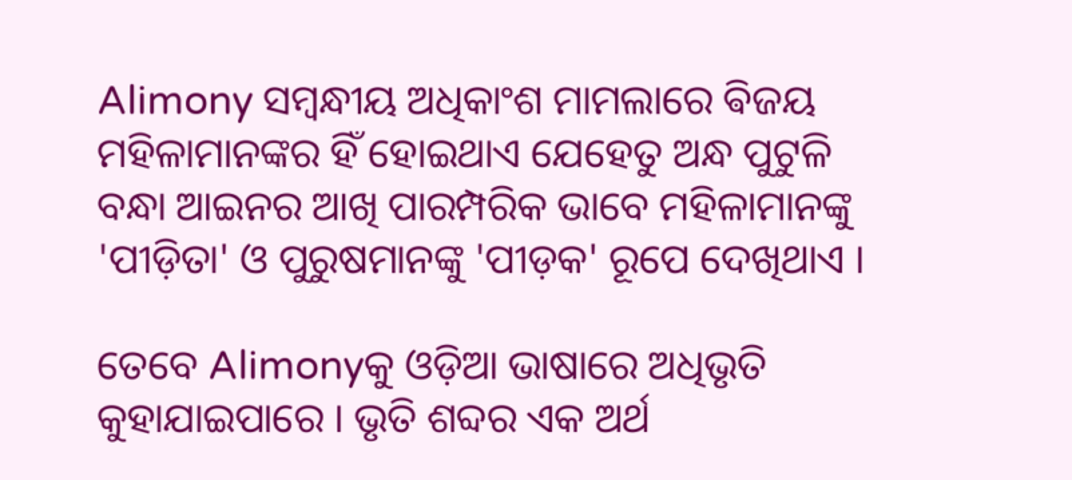Alimony ସମ୍ବନ୍ଧୀୟ ଅଧିକାଂଶ ମାମଲାରେ ଵିଜୟ ମହିଳାମାନଙ୍କର ହିଁ ହୋଇଥାଏ ଯେହେତୁ ଅନ୍ଧ ପୁଟୁଳି ବନ୍ଧା ଆଇନର ଆଖି ପାରମ୍ପରିକ ଭାବେ ମହିଳାମାନଙ୍କୁ 'ପୀଡ଼ିତା' ଓ ପୁରୁଷମାନଙ୍କୁ 'ପୀଡ଼କ' ରୂପେ ଦେଖିଥାଏ ।

ତେବେ Alimonyକୁ ଓଡ଼ିଆ ଭାଷାରେ ଅଧିଭୃତି କୁହାଯାଇପାରେ । ଭୃତି ଶବ୍ଦର ଏକ ଅର୍ଥ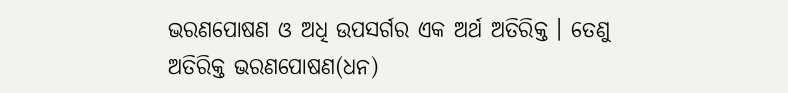ଭରଣପୋଷଣ ଓ ଅଧି ଉପସର୍ଗର ଏକ ଅର୍ଥ ଅତିରିକ୍ତ । ତେଣୁ ଅତିରିକ୍ତ ଭରଣପୋଷଣ(ଧନ)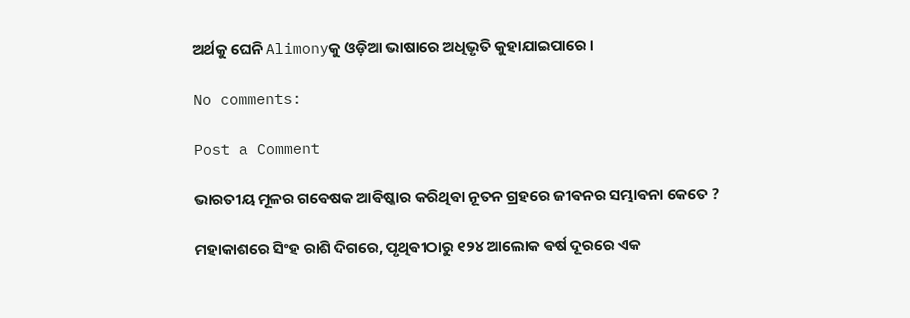ଅର୍ଥକୁ ଘେନି Alimonyକୁ ଓଡ଼ିଆ ଭାଷାରେ ଅଧିଭୃତି କୁହାଯାଇପାରେ ।

No comments:

Post a Comment

ଭାରତୀୟ ମୂଳର ଗଵେଷକ ଆଵିଷ୍କାର କରିଥିଵା ନୂତନ ଗ୍ରହରେ ଜୀଵନର ସମ୍ଭାଵନା କେତେ ?

ମହାକାଶରେ ସିଂହ ରାଶି ଦିଗରେ, ପୃଥିଵୀଠାରୁ ୧୨୪ ଆଲୋକ ଵର୍ଷ ଦୂରରେ ଏକ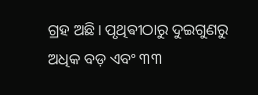ଗ୍ରହ ଅଛି। ପୃଥିଵୀଠାରୁ ଦୁଇଗୁଣରୁ ଅଧିକ ବଡ଼ ଏବଂ ୩୩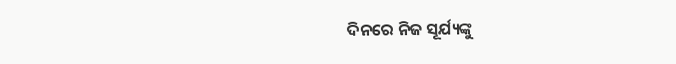ଦିନରେ ନିଜ ସୂର୍ଯ୍ୟଙ୍କୁ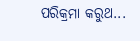ପରିକ୍ରମା କରୁଥ...